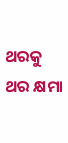ଥରକୁ ଥର କ୍ଷମା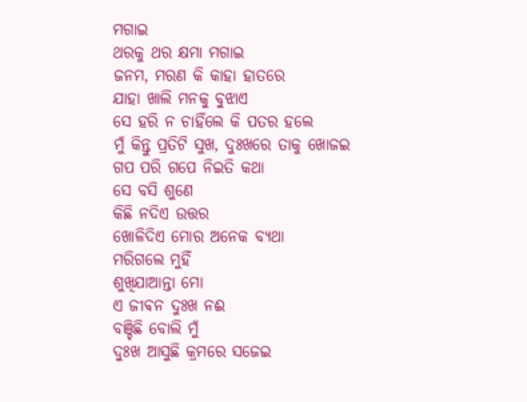ମଗାଇ
ଥରକୁ ଥର କ୍ଷମା ମଗାଇ
ଜନମ, ମରଣ କି କାହା ହାତରେ
ଯାହା ଖାଲି ମନକୁ ବୁଝାଏ
ସେ ହରି ନ ଚାହିଁଲେ କି ପତର ହଲେ
ମୁଁ କିନ୍ତୁ ପ୍ରତିଟି ସୁଖ, ଦୁଃଖରେ ତାକୁ ଖୋଜଇ
ଗପ ପରି ଗପେ ନିଇତି କଥା
ସେ ବସି ଶୁଣେ
କିଛି ନଦିଏ ଉତ୍ତର
ଖୋଳିଦିଏ ମୋର ଅନେକ ବ୍ୟଥା
ମରିଗଲେ ମୁହିଁ
ଶୁଖିଯାଆନ୍ତା ମୋ
ଏ ଜୀଵନ ଦୁଃଖ ନଈ
ବଞ୍ଚିଛି ବୋଲି ମୁଁ
ଦୁଃଖ ଆସୁଛି କ୍ରମରେ ସଜେଇ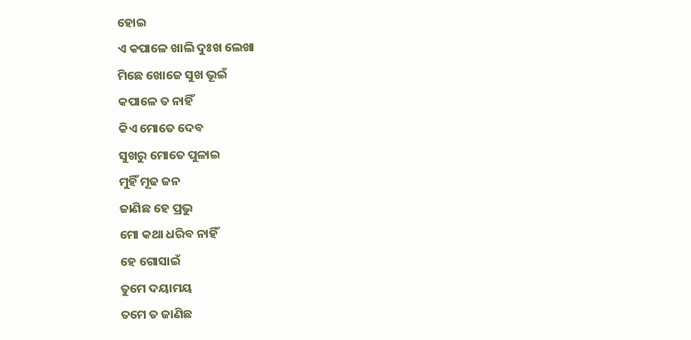ହୋଇ
ଏ କପାଳେ ଖାଲି ଦୁଃଖ ଲେଖା
ମିଛେ ଖୋଜେ ସୁଖ ଭୂଇଁ
କପାଳେ ତ ନାହିଁ
କିଏ ମୋତେ ଦେବ
ସୁଖରୁ ମୋତେ ପୁଳାଇ
ମୁହିଁ ମୂଢ ଜନ
ଜାଣିଛ ହେ ପ୍ରଭୁ
ମୋ କଥା ଧରିବ ନାହିଁ
ହେ ଗୋସାଇଁ
ତୁମେ ଦୟାମୟ
ତମେ ତ ଜାଣିଛ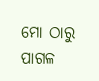ମୋ ଠାରୁ ପାଗଳ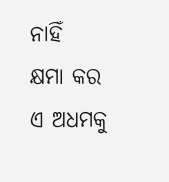ନାହିଁ
କ୍ଷମା କର ଏ ଅଧମକୁ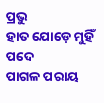ପ୍ରଭୁ
ହାତ ଯୋଡ଼େ ମୁହିଁ ପଦେ
ପାଗଳ ପରାୟ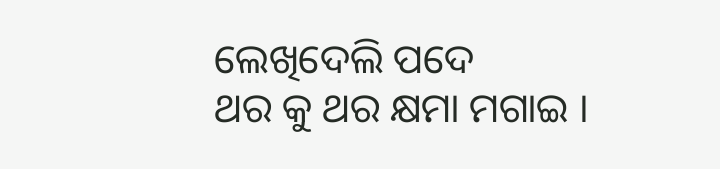ଲେଖିଦେଲି ପଦେ
ଥର କୁ ଥର କ୍ଷମା ମଗାଇ ।